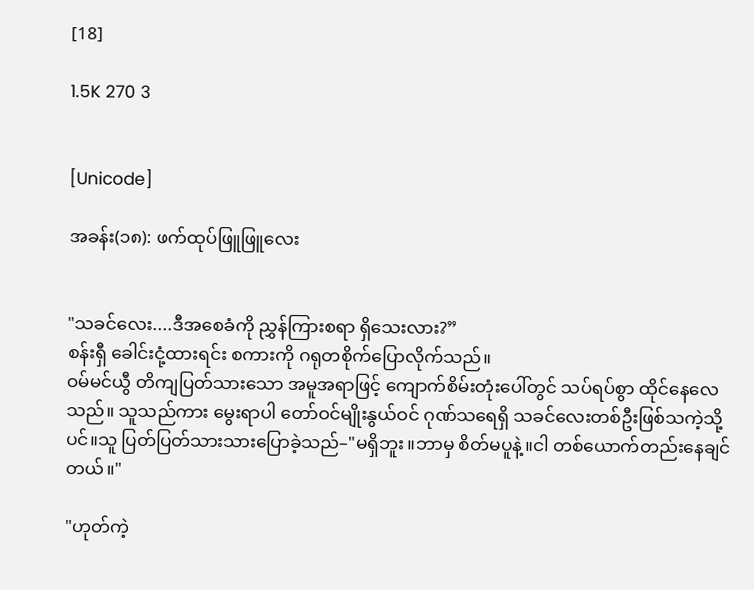[18]

1.5K 270 3


[Unicode]

အခန်း(၁၈): ဖက်ထုပ်ဖြူဖြူလေး


"သခင်လေး....ဒီအစေခံကို ညွှန်ကြားစရာ ရှိသေးလား?”
စန်းရှီ ခေါင်းငုံ့ထားရင်း စကားကို ဂရုတစိုက်ပြောလိုက်သည်။
ဝမ်မင်ယွီ တိကျပြတ်သားသော အမူအရာဖြင့် ကျောက်စိမ်းတုံးပေါ်တွင် သပ်ရပ်စွာ ထိုင်နေလေသည်။ သူသည်ကား မွေးရာပါ တော်ဝင်မျိုးနွယ်ဝင် ဂုဏ်သရေရှိ သခင်လေးတစ်ဦးဖြစ်သကဲ့သို့ပင်။သူ ပြတ်ပြတ်သားသားပြောခဲ့သည်–"မရှိဘူး။ဘာမှ စိတ်မပူနဲ့။ငါ တစ်ယောက်တည်းနေချင်တယ်။"

"ဟုတ်ကဲ့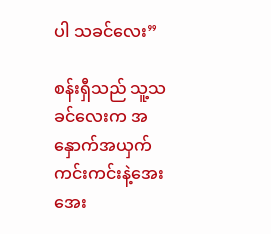ပါ သခင်လေး”

စန်းရှီသည် သူ့သခင်လေးက အနှောက်အယှက်ကင်းကင်းနဲ့အေးအေး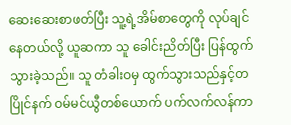ဆေးဆေးစာဖတ်ပြီး သူ့ရဲ့အိမ်စာတွေကို လုပ်ချင်နေတယ်လို့ ယူဆကာ သူ ခေါင်းညိတ်ပြီး ပြန်ထွက်သွားခဲ့သည်။ သူ တံခါးဝမှ ထွက်သွားသည်နှင့်တပြိုင်နက် ဝမ်မင်ယွီတစ်ယောက် ပက်လက်လန်ကာ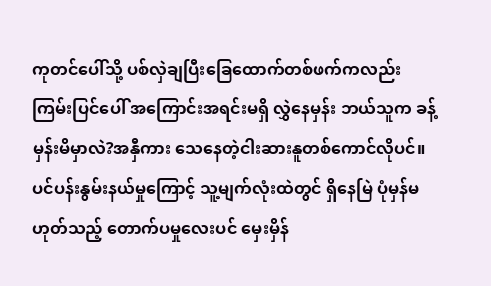ကုတင်ပေါ်သို့ ပစ်လှဲချပြီးခြေထောက်တစ်ဖက်ကလည်း ကြမ်းပြင်ပေါ် အကြောင်းအရင်းမရှိ လွှဲနေမှန်း ဘယ်သူက ခန့်မှန်းမိမှာလဲ?အနှီကား သေနေတဲ့ငါးဆားနူတစ်ကောင်လိုပင်။ ပင်ပန်းနွမ်းနယ်မှုကြောင့် သူ့မျက်လုံးထဲတွင် ရှိနေမြဲ ပုံမှန်မဟုတ်သည့် တောက်ပမှုလေးပင် မှေးမှိန်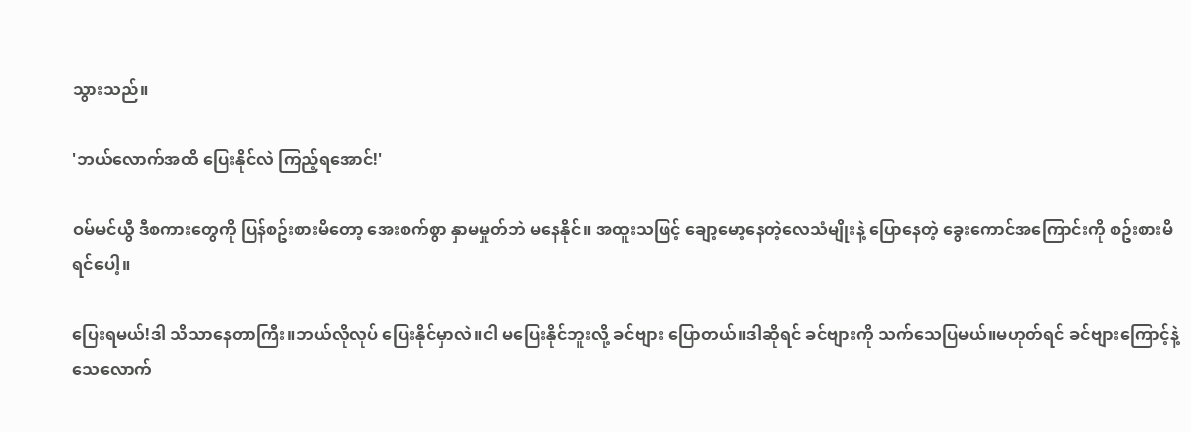သွားသည်။

'ဘယ်လောက်အထိ ပြေးနိုင်လဲ ကြည့်ရအောင်!'

ဝမ်မင်ယွီ ဒီစကားတွေကို ပြန်စဥ်းစားမိတော့ အေးစက်စွာ နှာမမှုတ်ဘဲ မနေနိုင်။ အထူးသဖြင့် ချော့မော့နေတဲ့လေသံမျိုးနဲ့ ပြောနေတဲ့ ခွေးကောင်အကြောင်းကို စဥ်းစားမိရင်ပေါ့။

ပြေးရမယ်!ဒါ သိသာနေတာကြီး။ဘယ်လိုလုပ် ပြေးနိုင်မှာလဲ။ငါ မပြေးနိုင်ဘူးလို့ ခင်ဗျား ပြောတယ်။ဒါဆိုရင် ခင်ဗျားကို သက်သေပြမယ်။မဟုတ်ရင် ခင်ဗျားကြောင့်နဲ့ သေလောက်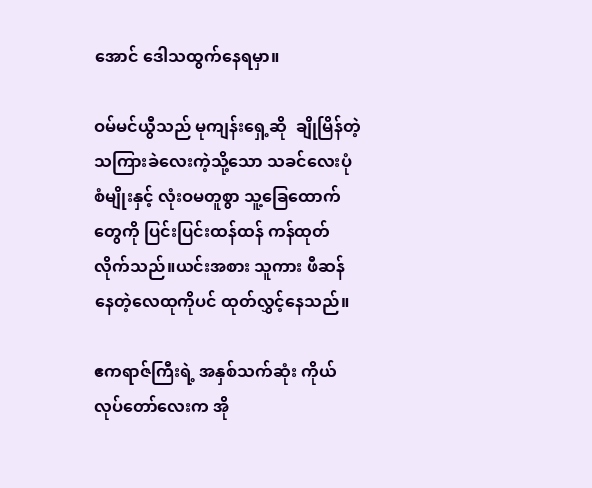အောင် ဒေါသထွက်နေရမှာ။

ဝမ်မင်ယွီသည် မုကျန်းရှေ့ဆို  ချိုမြိန်တဲ့ သကြားခဲလေးကဲ့သို့သော သခင်လေးပုံစံမျိုးနှင့် လုံးဝမတူစွာ သူ့ခြေထောက်တွေကို ပြင်းပြင်းထန်ထန် ကန်ထုတ်လိုက်သည်။ယင်းအစား သူကား ဖီဆန်နေတဲ့လေထုကိုပင် ထုတ်လွှင့်နေသည်။

ဧကရာဇ်ကြီးရဲ့ အနှစ်သက်ဆုံး ကိုယ်လုပ်တော်လေးက အို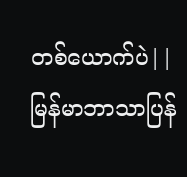တစ်ယောက်ပဲ||မြန်မာဘာသာပြန်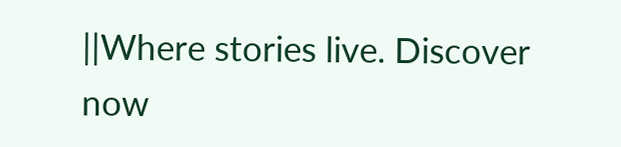||Where stories live. Discover now